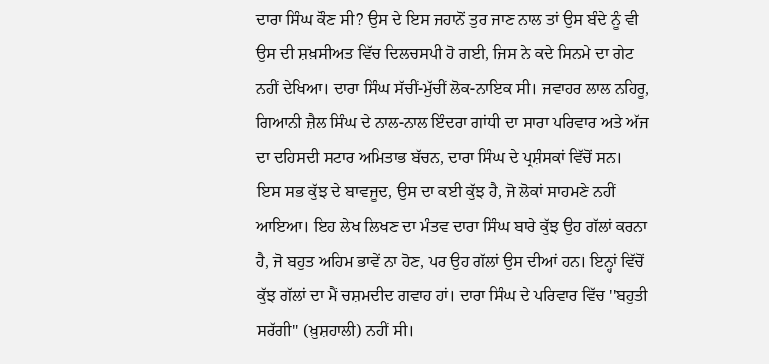ਦਾਰਾ ਸਿੰਘ ਕੌਣ ਸੀ? ਉਸ ਦੇ ਇਸ ਜਹਾਨੋਂ ਤੁਰ ਜਾਣ ਨਾਲ ਤਾਂ ਉਸ ਬੰਦੇ ਨੂੰ ਵੀ ਉਸ ਦੀ ਸ਼ਖ਼ਸੀਅਤ ਵਿੱਚ ਦਿਲਚਸਪੀ ਹੋ ਗਈ, ਜਿਸ ਨੇ ਕਦੇ ਸਿਨਮੇ ਦਾ ਗੇਟ ਨਹੀਂ ਦੇਖਿਆ। ਦਾਰਾ ਸਿੰਘ ਸੱਚੀਂ-ਮੁੱਚੀਂ ਲੋਕ-ਨਾਇਕ ਸੀ। ਜਵਾਹਰ ਲਾਲ ਨਹਿਰੂ, ਗਿਆਨੀ ਜ਼ੈਲ ਸਿੰਘ ਦੇ ਨਾਲ-ਨਾਲ ਇੰਦਰਾ ਗਾਂਧੀ ਦਾ ਸਾਰਾ ਪਰਿਵਾਰ ਅਤੇ ਅੱਜ ਦਾ ਦਹਿਸਦੀ ਸਟਾਰ ਅਮਿਤਾਭ ਬੱਚਨ, ਦਾਰਾ ਸਿੰਘ ਦੇ ਪ੍ਰਸ਼ੰਸਕਾਂ ਵਿੱਚੋਂ ਸਨ।
ਇਸ ਸਭ ਕੁੱਝ ਦੇ ਬਾਵਜੂਦ, ਉਸ ਦਾ ਕਈ ਕੁੱਝ ਹੈ, ਜੋ ਲੋਕਾਂ ਸਾਹਮਣੇ ਨਹੀਂ ਆਇਆ। ਇਹ ਲੇਖ ਲਿਖਣ ਦਾ ਮੰਤਵ ਦਾਰਾ ਸਿੰਘ ਬਾਰੇ ਕੁੱਝ ਉਹ ਗੱਲਾਂ ਕਰਨਾ ਹੈ, ਜੋ ਬਹੁਤ ਅਹਿਮ ਭਾਵੇਂ ਨਾ ਹੋਣ, ਪਰ ਉਹ ਗੱਲਾਂ ਉਸ ਦੀਆਂ ਹਨ। ਇਨ੍ਹਾਂ ਵਿੱਚੋਂ ਕੁੱਝ ਗੱਲਾਂ ਦਾ ਮੈਂ ਚਸ਼ਮਦੀਦ ਗਵਾਹ ਹਾਂ। ਦਾਰਾ ਸਿੰਘ ਦੇ ਪਰਿਵਾਰ ਵਿੱਚ ''ਬਹੁਤੀ ਸਰੱਗੀ" (ਖ਼ੁਸ਼ਹਾਲੀ) ਨਹੀਂ ਸੀ।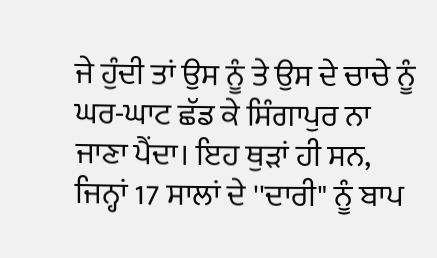ਜੇ ਹੁੰਦੀ ਤਾਂ ਉਸ ਨੂੰ ਤੇ ਉਸ ਦੇ ਚਾਚੇ ਨੂੰ ਘਰ-ਘਾਟ ਛੱਡ ਕੇ ਸਿੰਗਾਪੁਰ ਨਾ ਜਾਣਾ ਪੈਂਦਾ। ਇਹ ਥੁੜਾਂ ਹੀ ਸਨ, ਜਿਨ੍ਹਾਂ 17 ਸਾਲਾਂ ਦੇ ''ਦਾਰੀ" ਨੂੰ ਬਾਪ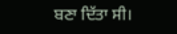ਬਣਾ ਦਿੱਤਾ ਸੀ।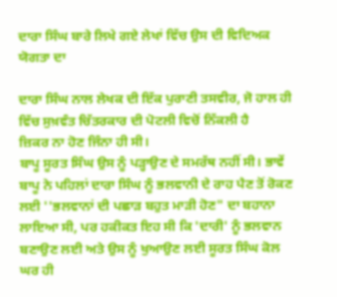ਦਾਰਾ ਸਿੰਘ ਬਾਰੇ ਲਿਖੇ ਗਏ ਲੇਖਾਂ ਵਿੱਚ ਉਸ ਦੀ ਵਿਦਿਅਕ ਯੋਗਤਾ ਦਾ

ਦਾਰਾ ਸਿੰਘ ਨਾਲ ਲੇਖਕ ਦੀ ਇੱਕ ਪੁਰਾਣੀ ਤਸਵੀਰ, ਜੋ ਹਾਲ ਹੀ ਵਿੱਚ ਸੁਖ਼ਵੰਤ ਚਿੱਤਰਕਾਰ ਦੀ ਪੋਟਲੀ ਵਿਚੋਂ ਨਿੱਕਲੀ ਹੈ
ਜ਼ਿਕਰ ਨਾ ਹੋਣ ਜਿੰਨਾ ਹੀ ਸੀ।
ਬਾਪੂ ਸੂਰਤ ਸਿੰਘ ਉਸ ਨੂੰ ਪੜ੍ਹਾਉਣ ਦੇ ਸਮਰੱਥ ਨਹੀਂ ਸੀ। ਭਾਵੇਂ ਬਾਪੂ ਨੇ ਪਹਿਲਾਂ ਦਾਰਾ ਸਿੰਘ ਨੂੰ ਭਲਵਾਨੀ ਦੇ ਰਾਹ ਪੈਣ ਤੋਂ ਰੋਕਣ ਲਈ ''ਭਲਵਾਨਾਂ ਦੀ ਪਛਾੜ ਬਹੁਤ ਮਾੜੀ ਹੋਣ" ਦਾ ਬਹਾਨਾ ਲਾਇਆ ਸੀ, ਪਰ ਹਕੀਕਤ ਇਹ ਸੀ ਕਿ 'ਦਾਰੀ' ਨੂੰ ਭਲਵਾਨ ਬਣਾਉਣ ਲਈ ਅਤੇ ਉਸ ਨੂੰ ਖੁਆਉਣ ਲਈ ਸੂਰਤ ਸਿੰਘ ਕੋਲ ਘਰ ਹੀ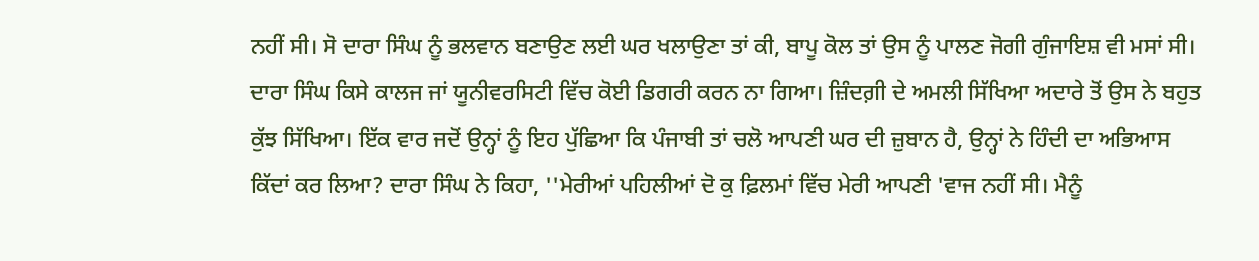ਨਹੀਂ ਸੀ। ਸੋ ਦਾਰਾ ਸਿੰਘ ਨੂੰ ਭਲਵਾਨ ਬਣਾਉਣ ਲਈ ਘਰ ਖਲਾਉਣਾ ਤਾਂ ਕੀ, ਬਾਪੂ ਕੋਲ ਤਾਂ ਉਸ ਨੂੰ ਪਾਲਣ ਜੋਗੀ ਗੁੰਜਾਇਸ਼ ਵੀ ਮਸਾਂ ਸੀ। ਦਾਰਾ ਸਿੰਘ ਕਿਸੇ ਕਾਲਜ ਜਾਂ ਯੂਨੀਵਰਸਿਟੀ ਵਿੱਚ ਕੋਈ ਡਿਗਰੀ ਕਰਨ ਨਾ ਗਿਆ। ਜ਼ਿੰਦਗ਼ੀ ਦੇ ਅਮਲੀ ਸਿੱਖਿਆ ਅਦਾਰੇ ਤੋਂ ਉਸ ਨੇ ਬਹੁਤ ਕੁੱਝ ਸਿੱਖਿਆ। ਇੱਕ ਵਾਰ ਜਦੋਂ ਉਨ੍ਹਾਂ ਨੂੰ ਇਹ ਪੁੱਛਿਆ ਕਿ ਪੰਜਾਬੀ ਤਾਂ ਚਲੋ ਆਪਣੀ ਘਰ ਦੀ ਜ਼ੁਬਾਨ ਹੈ, ਉਨ੍ਹਾਂ ਨੇ ਹਿੰਦੀ ਦਾ ਅਭਿਆਸ ਕਿੱਦਾਂ ਕਰ ਲਿਆ? ਦਾਰਾ ਸਿੰਘ ਨੇ ਕਿਹਾ, ''ਮੇਰੀਆਂ ਪਹਿਲੀਆਂ ਦੋ ਕੁ ਫ਼ਿਲਮਾਂ ਵਿੱਚ ਮੇਰੀ ਆਪਣੀ 'ਵਾਜ ਨਹੀਂ ਸੀ। ਮੈਨੂੰ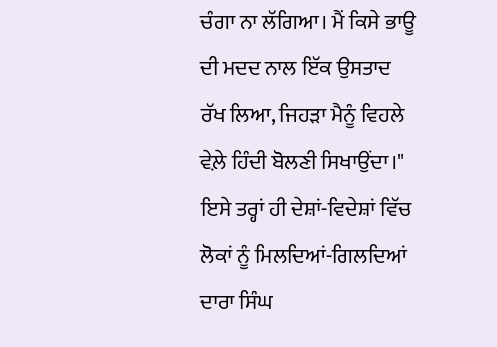ਚੰਗਾ ਨਾ ਲੱਗਿਆ। ਮੈਂ ਕਿਸੇ ਭਾਊ ਦੀ ਮਦਦ ਨਾਲ ਇੱਕ ਉਸਤਾਦ ਰੱਖ ਲਿਆ, ਜਿਹੜਾ ਮੈਨੂੰ ਵਿਹਲੇ ਵੇਲ਼ੇ ਹਿੰਦੀ ਬੋਲਣੀ ਸਿਖਾਉਂਦਾ।" ਇਸੇ ਤਰ੍ਹਾਂ ਹੀ ਦੇਸ਼ਾਂ-ਵਿਦੇਸ਼ਾਂ ਵਿੱਚ ਲੋਕਾਂ ਨੂੰ ਮਿਲਦਿਆਂ-ਗਿਲਦਿਆਂ ਦਾਰਾ ਸਿੰਘ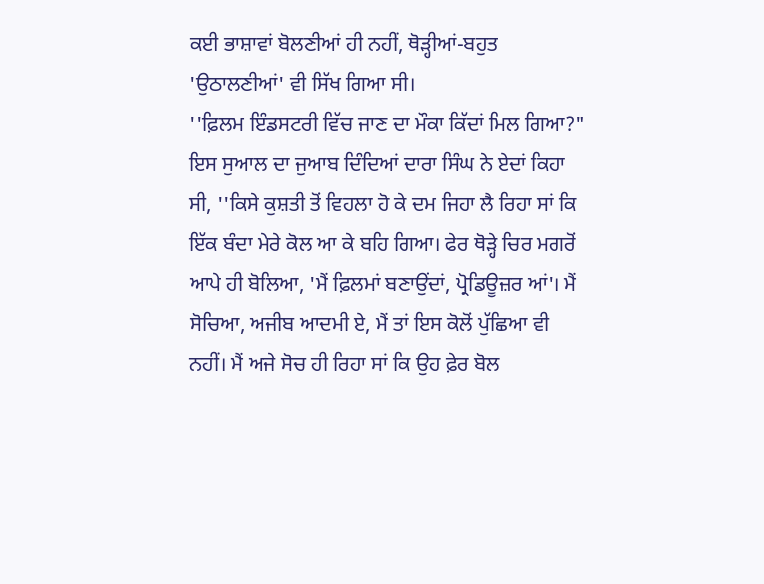ਕਈ ਭਾਸ਼ਾਵਾਂ ਬੋਲਣੀਆਂ ਹੀ ਨਹੀਂ, ਥੋੜ੍ਹੀਆਂ-ਬਹੁਤ 'ਉਠਾਲਣੀਆਂ' ਵੀ ਸਿੱਖ ਗਿਆ ਸੀ।
''ਫ਼ਿਲਮ ਇੰਡਸਟਰੀ ਵਿੱਚ ਜਾਣ ਦਾ ਮੌਕਾ ਕਿੱਦਾਂ ਮਿਲ ਗਿਆ?" ਇਸ ਸੁਆਲ ਦਾ ਜੁਆਬ ਦਿੰਦਿਆਂ ਦਾਰਾ ਸਿੰਘ ਨੇ ਏਦਾਂ ਕਿਹਾ ਸੀ, ''ਕਿਸੇ ਕੁਸ਼ਤੀ ਤੋਂ ਵਿਹਲਾ ਹੋ ਕੇ ਦਮ ਜਿਹਾ ਲੈ ਰਿਹਾ ਸਾਂ ਕਿ ਇੱਕ ਬੰਦਾ ਮੇਰੇ ਕੋਲ ਆ ਕੇ ਬਹਿ ਗਿਆ। ਫੇਰ ਥੋੜ੍ਹੇ ਚਿਰ ਮਗਰੋਂ ਆਪੇ ਹੀ ਬੋਲਿਆ, 'ਮੈਂ ਫ਼ਿਲਮਾਂ ਬਣਾਉਂਦਾਂ, ਪ੍ਰੋਡਿਊਜ਼ਰ ਆਂ'। ਮੈਂ ਸੋਚਿਆ, ਅਜੀਬ ਆਦਮੀ ਏ, ਮੈਂ ਤਾਂ ਇਸ ਕੋਲੋਂ ਪੁੱਛਿਆ ਵੀ ਨਹੀਂ। ਮੈਂ ਅਜੇ ਸੋਚ ਹੀ ਰਿਹਾ ਸਾਂ ਕਿ ਉਹ ਫ਼ੇਰ ਬੋਲ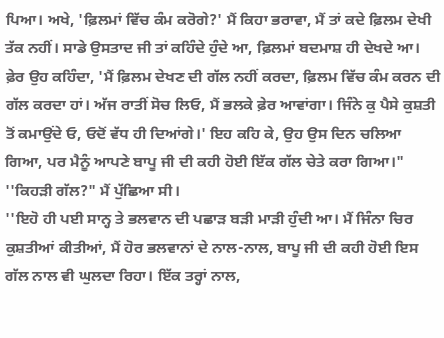ਪਿਆ। ਅਖੇ, 'ਫ਼ਿਲਮਾਂ ਵਿੱਚ ਕੰਮ ਕਰੋਗੇ?' ਮੈਂ ਕਿਹਾ ਭਰਾਵਾ, ਮੈਂ ਤਾਂ ਕਦੇ ਫ਼ਿਲਮ ਦੇਖੀ ਤੱਕ ਨਹੀਂ। ਸਾਡੇ ਉਸਤਾਦ ਜੀ ਤਾਂ ਕਹਿੰਦੇ ਹੁੰਦੇ ਆ, ਫ਼ਿਲਮਾਂ ਬਦਮਾਸ਼ ਹੀ ਦੇਖਦੇ ਆ। ਫ਼ੇਰ ਉਹ ਕਹਿੰਦਾ, 'ਮੈਂ ਫ਼ਿਲਮ ਦੇਖਣ ਦੀ ਗੱਲ ਨਹੀਂ ਕਰਦਾ, ਫ਼ਿਲਮ ਵਿੱਚ ਕੰਮ ਕਰਨ ਦੀ ਗੱਲ ਕਰਦਾ ਹਾਂ। ਅੱਜ ਰਾਤੀਂ ਸੋਚ ਲਿਓ, ਮੈਂ ਭਲਕੇ ਫ਼ੇਰ ਆਵਾਂਗਾ। ਜਿੰਨੇ ਕੁ ਪੈਸੇ ਕੁਸ਼ਤੀ ਤੋਂ ਕਮਾਉਂਦੇ ਓ, ਓਦੋਂ ਵੱਧ ਹੀ ਦਿਆਂਗੇ।' ਇਹ ਕਹਿ ਕੇ, ਉਹ ਉਸ ਦਿਨ ਚਲਿਆ ਗਿਆ, ਪਰ ਮੈਨੂੰ ਆਪਣੇ ਬਾਪੂ ਜੀ ਦੀ ਕਹੀ ਹੋਈ ਇੱਕ ਗੱਲ ਚੇਤੇ ਕਰਾ ਗਿਆ।"
''ਕਿਹੜੀ ਗੱਲ?" ਮੈਂ ਪੁੱਛਿਆ ਸੀ।
''ਇਹੋ ਹੀ ਪਈ ਸਾਨ੍ਹ ਤੇ ਭਲਵਾਨ ਦੀ ਪਛਾੜ ਬੜੀ ਮਾੜੀ ਹੁੰਦੀ ਆ। ਮੈਂ ਜਿੰਨਾ ਚਿਰ ਕੁਸ਼ਤੀਆਂ ਕੀਤੀਆਂ, ਮੈਂ ਹੋਰ ਭਲਵਾਨਾਂ ਦੇ ਨਾਲ-ਨਾਲ, ਬਾਪੂ ਜੀ ਦੀ ਕਹੀ ਹੋਈ ਇਸ ਗੱਲ ਨਾਲ ਵੀ ਘੁਲਦਾ ਰਿਹਾ। ਇੱਕ ਤਰ੍ਹਾਂ ਨਾਲ,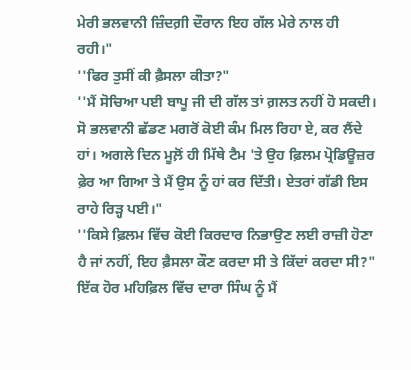ਮੇਰੀ ਭਲਵਾਨੀ ਜ਼ਿੰਦਗ਼ੀ ਦੌਰਾਨ ਇਹ ਗੱਲ ਮੇਰੇ ਨਾਲ ਹੀ ਰਹੀ।"
''ਫਿਰ ਤੁਸੀਂ ਕੀ ਫ਼ੈਸਲਾ ਕੀਤਾ?"
''ਮੈਂ ਸੋਚਿਆ ਪਈ ਬਾਪੂ ਜੀ ਦੀ ਗੱਲ ਤਾਂ ਗ਼ਲਤ ਨਹੀਂ ਹੋ ਸਕਦੀ। ਸੋ ਭਲਵਾਨੀ ਛੱਡਣ ਮਗਰੋਂ ਕੋਈ ਕੰਮ ਮਿਲ ਰਿਹਾ ਏ, ਕਰ ਲੈਂਦੇ ਹਾਂ। ਅਗਲੇ ਦਿਨ ਮੂਲ਼ੋਂ ਹੀ ਮਿੱਥੇ ਟੈਮ 'ਤੇ ਉਹ ਫ਼ਿਲਮ ਪ੍ਰੋਡਿਊਜ਼ਰ ਫ਼ੇਰ ਆ ਗਿਆ ਤੇ ਮੈਂ ਉਸ ਨੂੰ ਹਾਂ ਕਰ ਦਿੱਤੀ। ਏਤਰਾਂ ਗੱਡੀ ਇਸ ਰਾਹੇ ਰਿੜ੍ਹ ਪਈ।"
''ਕਿਸੇ ਫ਼ਿਲਮ ਵਿੱਚ ਕੋਈ ਕਿਰਦਾਰ ਨਿਭਾਉਣ ਲਈ ਰਾਜ਼ੀ ਹੋਣਾ ਹੈ ਜਾਂ ਨਹੀਂ, ਇਹ ਫ਼ੈਸਲਾ ਕੌਣ ਕਰਦਾ ਸੀ ਤੇ ਕਿੱਦਾਂ ਕਰਦਾ ਸੀ?" ਇੱਕ ਹੋਰ ਮਹਿਫ਼ਿਲ ਵਿੱਚ ਦਾਰਾ ਸਿੰਘ ਨੂੰ ਮੈਂ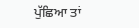ਪੁੱਛਿਆ ਤਾਂ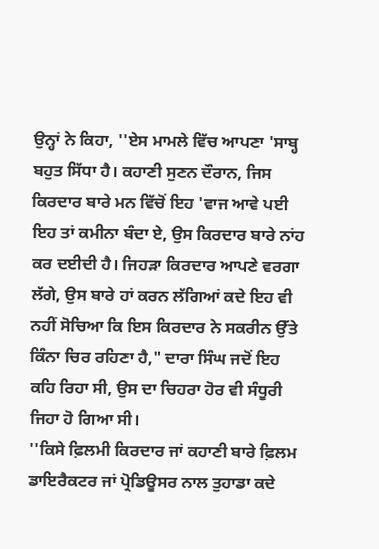ਉਨ੍ਹਾਂ ਨੇ ਕਿਹਾ, ''ਏਸ ਮਾਮਲੇ ਵਿੱਚ ਆਪਣਾ 'ਸਾਬ੍ਹ ਬਹੁਤ ਸਿੱਧਾ ਹੈ। ਕਹਾਣੀ ਸੁਣਨ ਦੌਰਾਨ, ਜਿਸ ਕਿਰਦਾਰ ਬਾਰੇ ਮਨ ਵਿੱਚੋਂ ਇਹ 'ਵਾਜ ਆਵੇ ਪਈ ਇਹ ਤਾਂ ਕਮੀਨਾ ਬੰਦਾ ਏ, ਉਸ ਕਿਰਦਾਰ ਬਾਰੇ ਨਾਂਹ ਕਰ ਦਈਦੀ ਹੈ। ਜਿਹੜਾ ਕਿਰਦਾਰ ਆਪਣੇ ਵਰਗਾ ਲੱਗੇ, ਉਸ ਬਾਰੇ ਹਾਂ ਕਰਨ ਲੱਗਿਆਂ ਕਦੇ ਇਹ ਵੀ ਨਹੀਂ ਸੋਚਿਆ ਕਿ ਇਸ ਕਿਰਦਾਰ ਨੇ ਸਕਰੀਨ ਉੱਤੇ ਕਿੰਨਾ ਚਿਰ ਰਹਿਣਾ ਹੈ," ਦਾਰਾ ਸਿੰਘ ਜਦੋਂ ਇਹ ਕਹਿ ਰਿਹਾ ਸੀ, ਉਸ ਦਾ ਚਿਹਰਾ ਹੋਰ ਵੀ ਸੰਧੂਰੀ ਜਿਹਾ ਹੋ ਗਿਆ ਸੀ।
''ਕਿਸੇ ਫ਼ਿਲਮੀ ਕਿਰਦਾਰ ਜਾਂ ਕਹਾਣੀ ਬਾਰੇ ਫ਼ਿਲਮ ਡਾਇਰੈਕਟਰ ਜਾਂ ਪ੍ਰੋਡਿਊਸਰ ਨਾਲ ਤੁਹਾਡਾ ਕਦੇ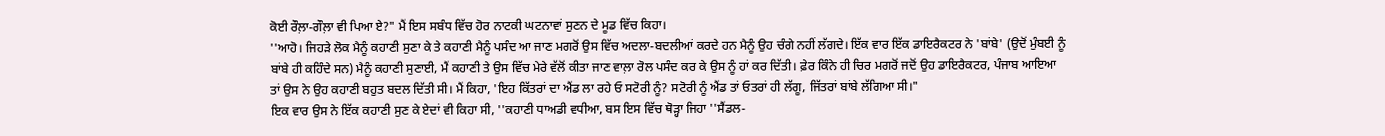ਕੋਈ ਰੌਲ਼ਾ-ਗੌਲ਼ਾ ਵੀ ਪਿਆ ਏ?" ਮੈਂ ਇਸ ਸਬੰਧ ਵਿੱਚ ਹੋਰ ਨਾਟਕੀ ਘਟਨਾਵਾਂ ਸੁਣਨ ਦੇ ਮੂਡ ਵਿੱਚ ਕਿਹਾ।
''ਆਹੋ। ਜਿਹੜੇ ਲੋਕ ਮੈਨੂੰ ਕਹਾਣੀ ਸੁਣਾ ਕੇ ਤੇ ਕਹਾਣੀ ਮੈਨੂੰ ਪਸੰਦ ਆ ਜਾਣ ਮਗਰੋਂ ਉਸ ਵਿੱਚ ਅਦਲਾ-ਬਦਲੀਆਂ ਕਰਦੇ ਹਨ ਮੈਨੂੰ ਉਹ ਚੰਗੇ ਨਹੀਂ ਲੱਗਦੇ। ਇੱਕ ਵਾਰ ਇੱਕ ਡਾਇਰੈਕਟਰ ਨੇ 'ਬਾਂਬੇ' (ਉਦੋਂ ਮੁੰਬਈ ਨੂੰ ਬਾਂਬੇ ਹੀ ਕਹਿੰਦੇ ਸਨ) ਮੈਨੂੰ ਕਹਾਣੀ ਸੁਣਾਈ, ਮੈਂ ਕਹਾਣੀ ਤੇ ਉਸ ਵਿੱਚ ਮੇਰੇ ਵੱਲੋਂ ਕੀਤਾ ਜਾਣ ਵਾਲ਼ਾ ਰੋਲ ਪਸੰਦ ਕਰ ਕੇ ਉਸ ਨੂੰ ਹਾਂ ਕਰ ਦਿੱਤੀ। ਫ਼ੇਰ ਕਿੰਨੇ ਹੀ ਚਿਰ ਮਗਰੋਂ ਜਦੋਂ ਉਹ ਡਾਇਰੈਕਟਰ, ਪੰਜਾਬ ਆਇਆ ਤਾਂ ਉਸ ਨੇ ਉਹ ਕਹਾਣੀ ਬਹੁਤ ਬਦਲ ਦਿੱਤੀ ਸੀ। ਮੈਂ ਕਿਹਾ, 'ਇਹ ਕਿੱਤਰਾਂ ਦਾ ਐਂਡ ਲਾ ਰਹੇ ਓ ਸਟੋਰੀ ਨੂੰ? ਸਟੋਰੀ ਨੂੰ ਐਂਡ ਤਾਂ ਓਤਰਾਂ ਹੀ ਲੱਗੂ, ਜਿੱਤਰਾਂ ਬਾਂਬੇ ਲੱਗਿਆ ਸੀ।"
ਇਕ ਵਾਰ ਉਸ ਨੇ ਇੱਕ ਕਹਾਣੀ ਸੁਣ ਕੇ ਏਦਾਂ ਵੀ ਕਿਹਾ ਸੀ, ''ਕਹਾਣੀ ਧਾਅਡੀ ਵਧੀਆ, ਬਸ ਇਸ ਵਿੱਚ ਥੋੜ੍ਹਾ ਜਿਹਾ ''ਸੈਂਡਲ-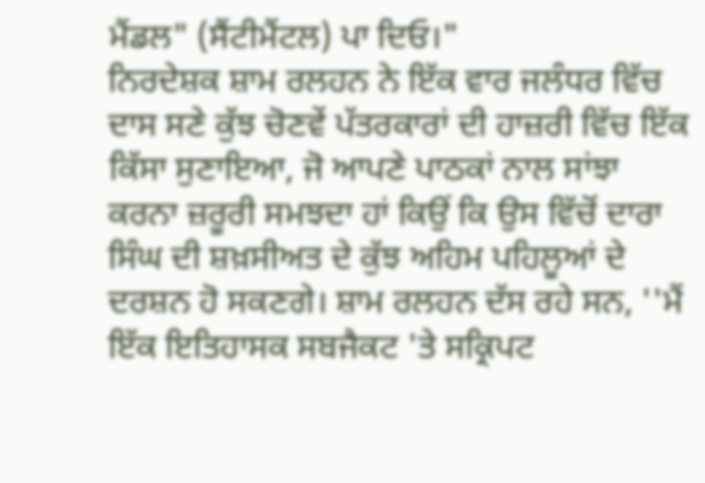ਮੈਂਡਲ" (ਸੈਂਟੀਮੈਂਟਲ) ਪਾ ਦਿਓ।"
ਨਿਰਦੇਸ਼ਕ ਸ਼ਾਮ ਰਲਹਨ ਨੇ ਇੱਕ ਵਾਰ ਜਲੰਧਰ ਵਿੱਚ ਦਾਸ ਸਣੇ ਕੁੱਝ ਚੋਣਵੇਂ ਪੱਤਰਕਾਰਾਂ ਦੀ ਹਾਜ਼ਰੀ ਵਿੱਚ ਇੱਕ ਕਿੱਸਾ ਸੁਣਾਇਆ, ਜੋ ਆਪਣੇ ਪਾਠਕਾਂ ਨਾਲ ਸਾਂਝਾ ਕਰਨਾ ਜ਼ਰੂਰੀ ਸਮਝਦਾ ਹਾਂ ਕਿਉਂ ਕਿ ਉਸ ਵਿੱਚੋਂ ਦਾਰਾ ਸਿੰਘ ਦੀ ਸ਼ਖ਼ਸੀਅਤ ਦੇ ਕੁੱਝ ਅਹਿਮ ਪਹਿਲੂਆਂ ਦੇ ਦਰਸ਼ਨ ਹੋ ਸਕਣਗੇ। ਸ਼ਾਮ ਰਲਹਨ ਦੱਸ ਰਹੇ ਸਨ, ''ਮੈਂ ਇੱਕ ਇਤਿਹਾਸਕ ਸਬਜੈਕਟ 'ਤੇ ਸਕ੍ਰਿਪਟ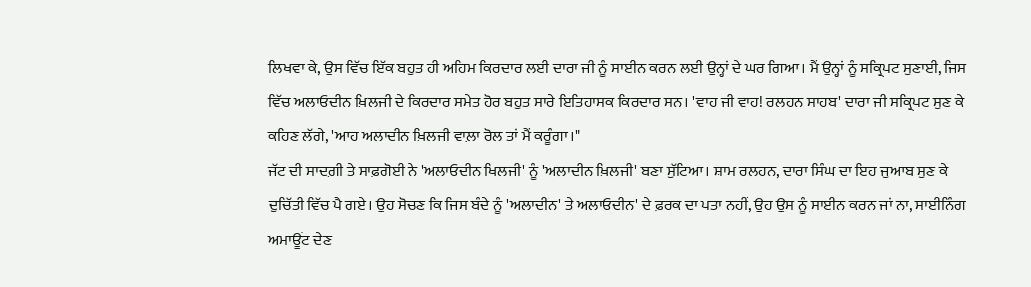ਲਿਖਵਾ ਕੇ, ਉਸ ਵਿੱਚ ਇੱਕ ਬਹੁਤ ਹੀ ਅਹਿਮ ਕਿਰਦਾਰ ਲਈ ਦਾਰਾ ਜੀ ਨੂੰ ਸਾਈਨ ਕਰਨ ਲਈ ਉਨ੍ਹਾਂ ਦੇ ਘਰ ਗਿਆ। ਮੈਂ ਉਨ੍ਹਾਂ ਨੂੰ ਸਕ੍ਰਿਪਟ ਸੁਣਾਈ, ਜਿਸ ਵਿੱਚ ਅਲਾਓਦੀਨ ਖ਼ਿਲਜੀ ਦੇ ਕਿਰਦਾਰ ਸਮੇਤ ਹੋਰ ਬਹੁਤ ਸਾਰੇ ਇਤਿਹਾਸਕ ਕਿਰਦਾਰ ਸਨ। 'ਵਾਹ ਜੀ ਵਾਹ! ਰਲਹਨ ਸਾਹਬ' ਦਾਰਾ ਜੀ ਸਕ੍ਰਿਪਟ ਸੁਣ ਕੇ ਕਹਿਣ ਲੱਗੇ, 'ਆਹ ਅਲਾਦੀਨ ਖ਼ਿਲਜੀ ਵਾਲ਼ਾ ਰੋਲ ਤਾਂ ਮੈਂ ਕਰੂੰਗਾ।"
ਜੱਟ ਦੀ ਸਾਦਗ਼ੀ ਤੇ ਸਾਫ਼ਗੋਈ ਨੇ 'ਅਲਾਓਦੀਨ ਖਿਲਜੀ' ਨੂੰ 'ਅਲਾਦੀਨ ਖ਼ਿਲਜੀ' ਬਣਾ ਸੁੱਟਿਆ। ਸ਼ਾਮ ਰਲਹਨ, ਦਾਰਾ ਸਿੰਘ ਦਾ ਇਹ ਜੁਆਬ ਸੁਣ ਕੇ ਦੁਚਿੱਤੀ ਵਿੱਚ ਪੈ ਗਏ। ਉਹ ਸੋਚਣ ਕਿ ਜਿਸ ਬੰਦੇ ਨੂੰ 'ਅਲਾਦੀਨ' ਤੇ ਅਲਾਓਦੀਨ' ਦੇ ਫ਼ਰਕ ਦਾ ਪਤਾ ਨਹੀਂ, ਉਹ ਉਸ ਨੂੰ ਸਾਈਨ ਕਰਨ ਜਾਂ ਨਾ, ਸਾਈਨਿੰਗ ਅਮਾਊਂਟ ਦੇਣ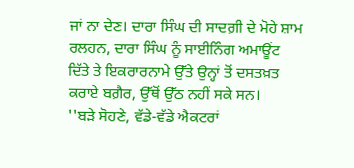ਜਾਂ ਨਾ ਦੇਣ। ਦਾਰਾ ਸਿੰਘ ਦੀ ਸਾਦਗ਼ੀ ਦੇ ਮੋਹੇ ਸ਼ਾਮ ਰਲਹਨ, ਦਾਰਾ ਸਿੰਘ ਨੂੰ ਸਾਈਨਿੰਗ ਅਮਾਊਂਟ ਦਿੱਤੇ ਤੇ ਇਕਰਾਰਨਾਮੇ ਉੱਤੇ ਉਨ੍ਹਾਂ ਤੋਂ ਦਸਤਖ਼ਤ ਕਰਾਏ ਬਗ਼ੈਰ, ਉੱਥੋਂ ਉੱਠ ਨਹੀਂ ਸਕੇ ਸਨ।
''ਬੜੇ ਸੋਹਣੇ, ਵੱਡੇ-ਵੱਡੇ ਐਕਟਰਾਂ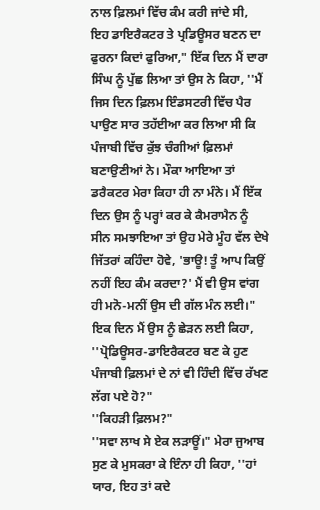ਨਾਲ ਫ਼ਿਲਮਾਂ ਵਿੱਚ ਕੰਮ ਕਰੀ ਜਾਂਦੇ ਸੀ, ਇਹ ਡਾਇਰੈਕਟਰ ਤੇ ਪ੍ਰਡਿਊਸਰ ਬਣਨ ਦਾ ਫੁਰਨਾ ਕਿਦਾਂ ਫੁਰਿਆ," ਇੱਕ ਦਿਨ ਮੈਂ ਦਾਰਾ ਸਿੰਘ ਨੂੰ ਪੁੱਛ ਲਿਆ ਤਾਂ ਉਸ ਨੇ ਕਿਹਾ, ''ਮੈਂ ਜਿਸ ਦਿਨ ਫ਼ਿਲਮ ਇੰਡਸਟਰੀ ਵਿੱਚ ਪੈਰ ਪਾਉਣ ਸਾਰ ਤਹੱਈਆ ਕਰ ਲਿਆ ਸੀ ਕਿ ਪੰਜਾਬੀ ਵਿੱਚ ਕੁੱਝ ਚੰਗੀਆਂ ਫ਼ਿਲਮਾਂ ਬਣਾਉਣੀਆਂ ਨੇ। ਮੌਕਾ ਆਇਆ ਤਾਂ ਡਰੈਕਟਰ ਮੇਰਾ ਕਿਹਾ ਹੀ ਨਾ ਮੰਨੇ। ਮੈਂ ਇੱਕ ਦਿਨ ਉਸ ਨੂੰ ਪਰ੍ਹਾਂ ਕਰ ਕੇ ਕੈਮਰਾਮੈਨ ਨੂੰ ਸੀਨ ਸਮਝਾਇਆ ਤਾਂ ਉਹ ਮੇਰੇ ਮੂੰਹ ਵੱਲ ਦੇਖੇ ਜਿੱਤਰਾਂ ਕਹਿੰਦਾ ਹੋਵੇ, 'ਭਾਊ! ਤੂੰ ਆਪ ਕਿਉਂ ਨਹੀਂ ਇਹ ਕੰਮ ਕਰਦਾ?' ਮੈਂ ਵੀ ਉਸ ਵਾਂਗ ਹੀ ਮਨੋ-ਮਨੀਂ ਉਸ ਦੀ ਗੱਲ ਮੰਨ ਲਈ।"
ਇਕ ਦਿਨ ਮੈਂ ਉਸ ਨੂੰ ਛੇੜਨ ਲਈ ਕਿਹਾ, ''ਪ੍ਰੋਡਿਊਸਰ-ਡਾਇਰੈਕਟਰ ਬਣ ਕੇ ਹੁਣ ਪੰਜਾਬੀ ਫ਼ਿਲਮਾਂ ਦੇ ਨਾਂ ਵੀ ਹਿੰਦੀ ਵਿੱਚ ਰੱਖਣ ਲੱਗ ਪਏ ਹੋ?"
''ਕਿਹੜੀ ਫ਼ਿਲਮ?"
''ਸਵਾ ਲਾਖ ਸੇ ਏਕ ਲੜਾਊਂ।" ਮੇਰਾ ਜੁਆਬ ਸੁਣ ਕੇ ਮੁਸਕਰਾ ਕੇ ਇੰਨਾ ਹੀ ਕਿਹਾ, ''ਹਾਂ ਯਾਰ, ਇਹ ਤਾਂ ਕਦੇ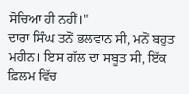ਸੋਚਿਆ ਹੀ ਨਹੀਂ।"
ਦਾਰਾ ਸਿੰਘ ਤਨੋਂ ਭਲਵਾਨ ਸੀ, ਮਨੋਂ ਬਹੁਤ ਮਹੀਨ। ਇਸ ਗੱਲ ਦਾ ਸਬੂਤ ਸੀ, ਇੱਕ ਫ਼ਿਲਮ ਵਿੱਚ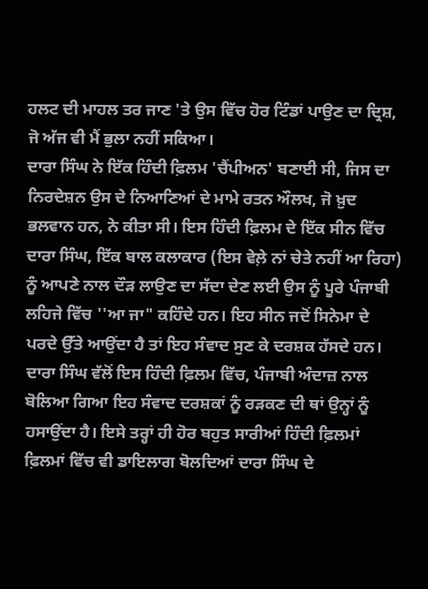ਹਲਟ ਦੀ ਮਾਹਲ ਤਰ ਜਾਣ 'ਤੇ ਉਸ ਵਿੱਚ ਹੋਰ ਟਿੰਡਾਂ ਪਾਉਣ ਦਾ ਦ੍ਰਿਸ਼, ਜੋ ਅੱਜ ਵੀ ਮੈਂ ਭੁਲਾ ਨਹੀਂ ਸਕਿਆ।
ਦਾਰਾ ਸਿੰਘ ਨੇ ਇੱਕ ਹਿੰਦੀ ਫ਼ਿਲਮ 'ਚੈਂਪੀਅਨ' ਬਣਾਈ ਸੀ, ਜਿਸ ਦਾ ਨਿਰਦੇਸ਼ਨ ਉਸ ਦੇ ਨਿਆਣਿਆਂ ਦੇ ਮਾਮੇ ਰਤਨ ਔਲਖ, ਜੋ ਖ਼ੁਦ ਭਲਵਾਨ ਹਨ, ਨੇ ਕੀਤਾ ਸੀ। ਇਸ ਹਿੰਦੀ ਫ਼ਿਲਮ ਦੇ ਇੱਕ ਸੀਨ ਵਿੱਚ ਦਾਰਾ ਸਿੰਘ, ਇੱਕ ਬਾਲ ਕਲਾਕਾਰ (ਇਸ ਵੇਲ਼ੇ ਨਾਂ ਚੇਤੇ ਨਹੀਂ ਆ ਰਿਹਾ) ਨੂੰ ਆਪਣੇ ਨਾਲ ਦੌੜ ਲਾਉਣ ਦਾ ਸੱਦਾ ਦੇਣ ਲਈ ਉਸ ਨੂੰ ਪੂਰੇ ਪੰਜਾਬੀ ਲਹਿਜੇ ਵਿੱਚ ''ਆ ਜਾ" ਕਹਿੰਦੇ ਹਨ। ਇਹ ਸੀਨ ਜਦੋਂ ਸਿਨੇਮਾ ਦੇ ਪਰਦੇ ਉੱਤੇ ਆਉਂਦਾ ਹੈ ਤਾਂ ਇਹ ਸੰਵਾਦ ਸੁਣ ਕੇ ਦਰਸ਼ਕ ਹੱਸਦੇ ਹਨ। ਦਾਰਾ ਸਿੰਘ ਵੱਲੋਂ ਇਸ ਹਿੰਦੀ ਫ਼ਿਲਮ ਵਿੱਚ, ਪੰਜਾਬੀ ਅੰਦਾਜ਼ ਨਾਲ ਬੋਲਿਆ ਗਿਆ ਇਹ ਸੰਵਾਦ ਦਰਸ਼ਕਾਂ ਨੂੰ ਰੜਕਣ ਦੀ ਥਾਂ ਉਨ੍ਹਾਂ ਨੂੰ ਹਸਾਉਂਦਾ ਹੈ। ਇਸੇ ਤਰ੍ਹਾਂ ਹੀ ਹੋਰ ਬਹੁਤ ਸਾਰੀਆਂ ਹਿੰਦੀ ਫ਼ਿਲਮਾਂ ਫ਼ਿਲਮਾਂ ਵਿੱਚ ਵੀ ਡਾਇਲਾਗ ਬੋਲਦਿਆਂ ਦਾਰਾ ਸਿੰਘ ਦੇ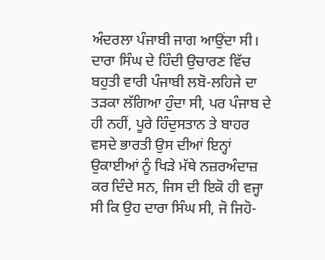ਅੰਦਰਲਾ ਪੰਜਾਬੀ ਜਾਗ ਆਉਂਦਾ ਸੀ।
ਦਾਰਾ ਸਿੰਘ ਦੇ ਹਿੰਦੀ ਉਚਾਰਣ ਵਿੱਚ ਬਹੁਤੀ ਵਾਰੀ ਪੰਜਾਬੀ ਲਬੋ-ਲਹਿਜੇ ਦਾ ਤੜਕਾ ਲੱਗਿਆ ਹੁੰਦਾ ਸੀ, ਪਰ ਪੰਜਾਬ ਦੇ ਹੀ ਨਹੀਂ, ਪੂਰੇ ਹਿੰਦੁਸਤਾਨ ਤੇ ਬਾਹਰ ਵਸਦੇ ਭਾਰਤੀ ਉਸ ਦੀਆਂ ਇਨ੍ਹਾਂ ਉਕਾਈਆਂ ਨੂੰ ਖਿੜੇ ਮੱਥੇ ਨਜ਼ਰਅੰਦਾਜ਼ ਕਰ ਦਿੰਦੇ ਸਨ, ਜਿਸ ਦੀ ਇਕੋ ਹੀ ਵਜ੍ਹਾ ਸੀ ਕਿ ਉਹ ਦਾਰਾ ਸਿੰਘ ਸੀ, ਜੋ ਜਿਹੋ-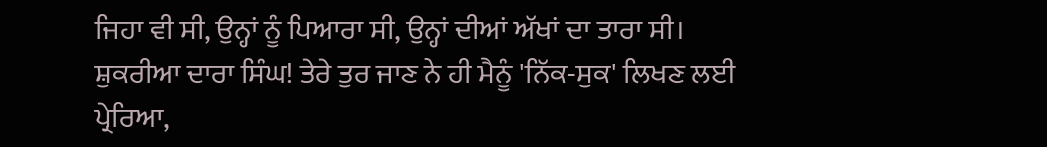ਜਿਹਾ ਵੀ ਸੀ, ਉਨ੍ਹਾਂ ਨੂੰ ਪਿਆਰਾ ਸੀ, ਉਨ੍ਹਾਂ ਦੀਆਂ ਅੱਖਾਂ ਦਾ ਤਾਰਾ ਸੀ।
ਸ਼ੁਕਰੀਆ ਦਾਰਾ ਸਿੰਘ! ਤੇਰੇ ਤੁਰ ਜਾਣ ਨੇ ਹੀ ਮੈਨੂੰ 'ਨਿੱਕ-ਸੁਕ' ਲਿਖਣ ਲਈ ਪ੍ਰੇਰਿਆ,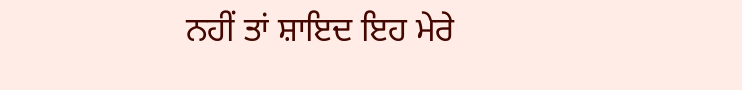ਨਹੀਂ ਤਾਂ ਸ਼ਾਇਦ ਇਹ ਮੇਰੇ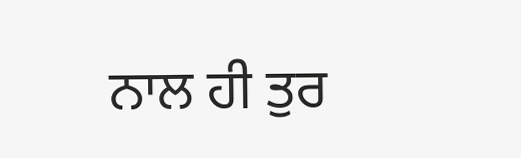ਨਾਲ ਹੀ ਤੁਰ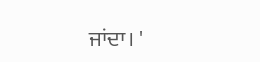ਜਾਂਦਾ। '